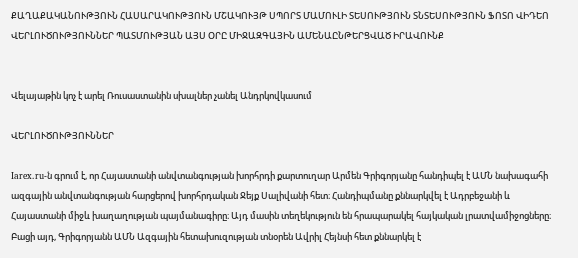ՔԱՂԱՔԱԿԱՆՈՒԹՅՈՒՆ ՀԱՍԱՐԱԿՈՒԹՅՈՒՆ ՄՇԱԿՈՒՅԹ ՍՊՈՐՏ ՄԱՄՈՒԼԻ ՏԵՍՈՒԹՅՈՒՆ ՏՆՏԵՍՈՒԹՅՈՒՆ ՖՈՏՈ ՎԻԴԵՈ ՎԵՐԼՈՒԾՈՒԹՅՈՒՆՆԵՐ ՊԱՏՄՈՒԹՅԱՆ ԱՅՍ ՕՐԸ ՄԻՋԱԶԳԱՅԻՆ ԱՄԵՆԱԸՆԹԵՐՑՎԱԾ ԻՐԱՎՈՒՆՔ


Վելայաթին կոչ է արել Ռուսաստանին սխալներ չանել Անդրկովկասում

ՎԵՐԼՈՒԾՈՒԹՅՈՒՆՆԵՐ

Iarex.ru-ն գրում է, որ Հայաստանի անվտանգության խորհրդի քարտուղար Արմեն Գրիգորյանը հանդիպել է ԱՄՆ նախագահի ազգային անվտանգության հարցերով խորհրդական Ջեյք Սալիվանի հետ։ Հանդիպմանը քննարկվել է Ադրբեջանի և Հայաստանի միջև խաղաղության պայմանագիրը։ Այդ մասին տեղեկություն են հրապարակել հայկական լրատվամիջոցները։ Բացի այդ, Գրիգորյանն ԱՄՆ Ազգային հետախուզության տնօրեն Ավրիլ Հեյնսի հետ քննարկել է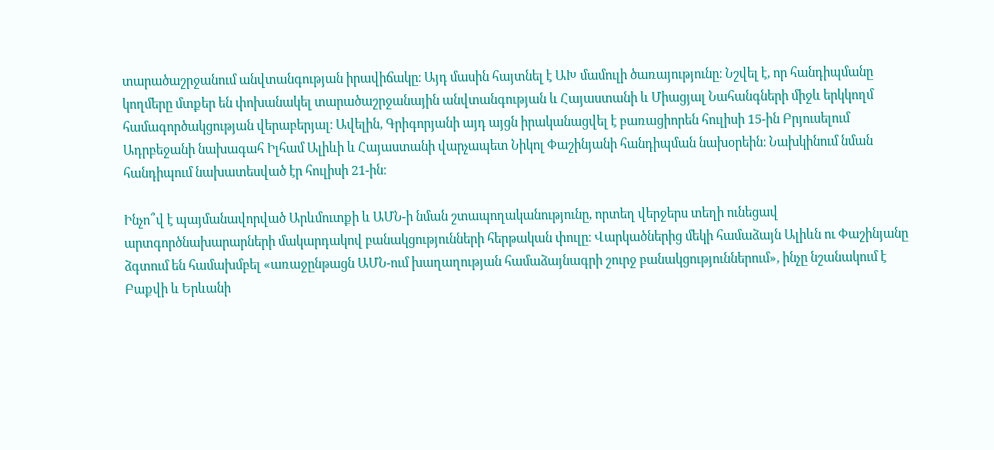տարածաշրջանում անվտանգության իրավիճակը։ Այդ մասին հայտնել է ԱԽ մամուլի ծառայությունը։ Նշվել է, որ հանդիպմանը կողմերը մտքեր են փոխանակել տարածաշրջանային անվտանգության և Հայաստանի և Միացյալ Նահանգների միջև երկկողմ համագործակցության վերաբերյալ։ Ավելին, Գրիգորյանի այդ այցն իրականացվել է բառացիորեն հուլիսի 15-ին Բրյուսելում Ադրբեջանի նախագահ Իլհամ Ալիևի և Հայաստանի վարչապետ Նիկոլ Փաշինյանի հանդիպման նախօրեին։ Նախկինում նման հանդիպում նախատեսված էր հուլիսի 21-ին։

Ինչո՞վ է պայմանավորված Արևմուտքի և ԱՄՆ-ի նման շտապողականությունը, որտեղ վերջերս տեղի ունեցավ արտգործնախարարների մակարդակով բանակցությունների հերթական փուլը։ Վարկածներից մեկի համաձայն Ալիևն ու Փաշինյանը ձգտում են համախմբել «առաջընթացն ԱՄՆ-ում խաղաղության համաձայնագրի շուրջ բանակցություններում», ինչը նշանակում է Բաքվի և Երևանի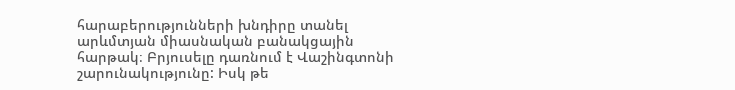հարաբերությունների խնդիրը տանել արևմտյան միասնական բանակցային հարթակ։ Բրյուսելը դառնում է Վաշինգտոնի շարունակությունը: Իսկ թե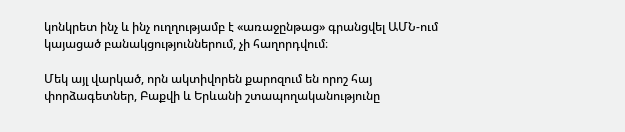կոնկրետ ինչ և ինչ ուղղությամբ է «առաջընթաց» գրանցվել ԱՄՆ-ում կայացած բանակցություններում, չի հաղորդվում։

Մեկ այլ վարկած, որն ակտիվորեն քարոզում են որոշ հայ փորձագետներ, Բաքվի և Երևանի շտապողականությունը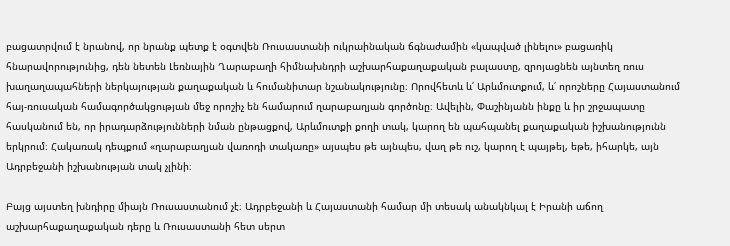բացատրվում է նրանով, որ նրանք պետք է օգտվեն Ռուսաստանի ուկրաինական ճգնաժամին «կապված լինելու» բացառիկ հնարավորությունից, դեն նետեն Լեռնային Ղարաբաղի հիմնախնդրի աշխարհաքաղաքական բալաստը, զրոյացնեն այնտեղ ռուս խաղաղապահների ներկայության քաղաքական և հումանիտար նշանակությունը։ Որովհետև և՛ Արևմուտքում, և՛ որոշները Հայաստանում հայ-ռուսական համագործակցության մեջ որոշիչ են համարում ղարաբաղյան գործոնը։ Ավելին, Փաշինյանն ինքը և իր շրջապատը հասկանում են, որ իրադարձությունների նման ընթացքով, Արևմուտքի քողի տակ, կարող են պահպանել քաղաքական իշխանությունն երկրում։ Հակառակ դեպքում «ղարաբաղյան վառոդի տակառը» այսպես թե այնպես, վաղ թե ուշ, կարող է պայթել, եթե, իհարկե, այն Ադրբեջանի իշխանության տակ չլինի։

Բայց այստեղ խնդիրը միայն Ռուսաստանում չէ։ Ադրբեջանի և Հայաստանի համար մի տեսակ անակնկալ է Իրանի աճող աշխարհաքաղաքական դերը և Ռուսաստանի հետ սերտ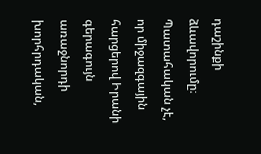դաշինքի ձևավորումը։ Պատահական չէ, որ միջազգային հարցերով Իրանի գերագույն առաջնորդի խորհրդական,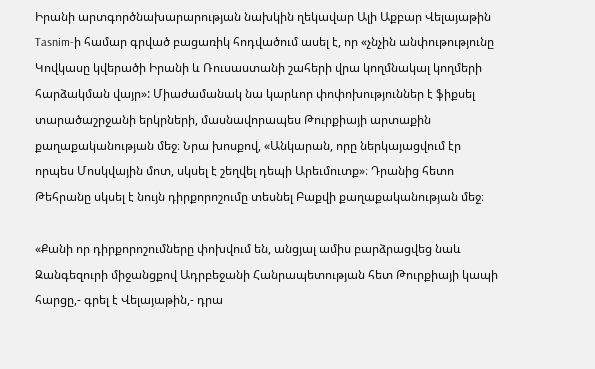Իրանի արտգործնախարարության նախկին ղեկավար Ալի Աքբար Վելայաթին Tasnim-ի համար գրված բացառիկ հոդվածում ասել է, որ «չնչին անփութությունը Կովկասը կվերածի Իրանի և Ռուսաստանի շահերի վրա կողմնակալ կողմերի հարձակման վայր»: Միաժամանակ նա կարևոր փոփոխություններ է ֆիքսել տարածաշրջանի երկրների, մասնավորապես Թուրքիայի արտաքին քաղաքականության մեջ։ Նրա խոսքով, «Անկարան, որը ներկայացվում էր որպես Մոսկվային մոտ, սկսել է շեղվել դեպի Արեւմուտք»։ Դրանից հետո Թեհրանը սկսել է նույն դիրքորոշումը տեսնել Բաքվի քաղաքականության մեջ։

«Քանի որ դիրքորոշումները փոխվում են, անցյալ ամիս բարձրացվեց նաև Զանգեզուրի միջանցքով Ադրբեջանի Հանրապետության հետ Թուրքիայի կապի հարցը,- գրել է Վելայաթին,- դրա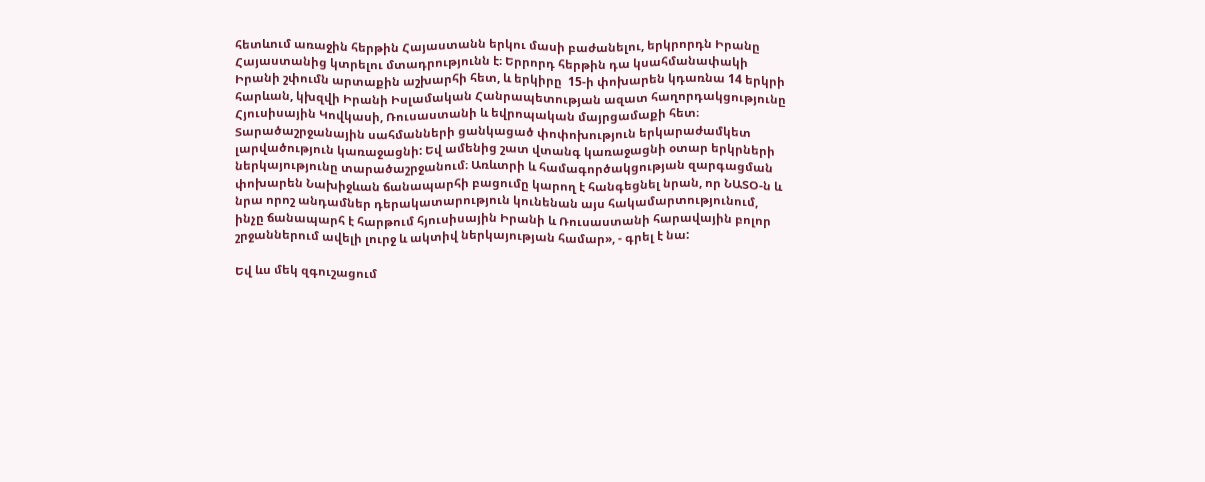հետևում առաջին հերթին Հայաստանն երկու մասի բաժանելու, երկրորդն Իրանը Հայաստանից կտրելու մտադրությունն է։ Երրորդ հերթին դա կսահմանափակի Իրանի շփումն արտաքին աշխարհի հետ, և երկիրը  15-ի փոխարեն կդառնա 14 երկրի հարևան, կխզվի Իրանի Իսլամական Հանրապետության ազատ հաղորդակցությունը Հյուսիսային Կովկասի, Ռուսաստանի և եվրոպական մայրցամաքի հետ։ Տարածաշրջանային սահմանների ցանկացած փոփոխություն երկարաժամկետ լարվածություն կառաջացնի: Եվ ամենից շատ վտանգ կառաջացնի օտար երկրների ներկայությունը տարածաշրջանում։ Առևտրի և համագործակցության զարգացման փոխարեն Նախիջևան ճանապարհի բացումը կարող է հանգեցնել նրան, որ ՆԱՏՕ-ն և նրա որոշ անդամներ դերակատարություն կունենան այս հակամարտությունում, ինչը ճանապարհ է հարթում հյուսիսային Իրանի և Ռուսաստանի հարավային բոլոր շրջաններում ավելի լուրջ և ակտիվ ներկայության համար», - գրել է նա:

Եվ ևս մեկ զգուշացում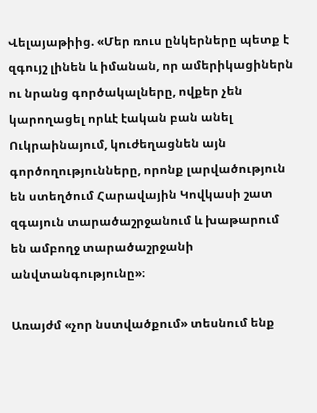Վելայաթիից. «Մեր ռուս ընկերները պետք է զգույշ լինեն և իմանան, որ ամերիկացիներն ու նրանց գործակալները, ովքեր չեն կարողացել որևէ էական բան անել Ուկրաինայում, կուժեղացնեն այն գործողությունները, որոնք լարվածություն են ստեղծում Հարավային Կովկասի շատ զգայուն տարածաշրջանում և խաթարում են ամբողջ տարածաշրջանի անվտանգությունը»։

Առայժմ «չոր նստվածքում» տեսնում ենք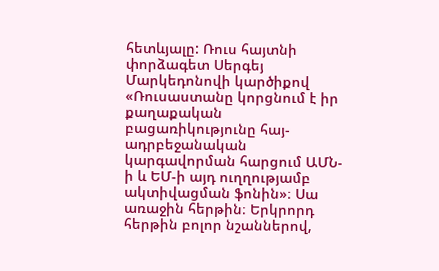հետևյալը: Ռուս հայտնի փորձագետ Սերգեյ Մարկեդոնովի կարծիքով «Ռուսաստանը կորցնում է իր քաղաքական բացառիկությունը հայ-ադրբեջանական կարգավորման հարցում ԱՄՆ-ի և ԵՄ-ի այդ ուղղությամբ ակտիվացման ֆոնին»։ Սա առաջին հերթին։ Երկրորդ հերթին բոլոր նշաններով,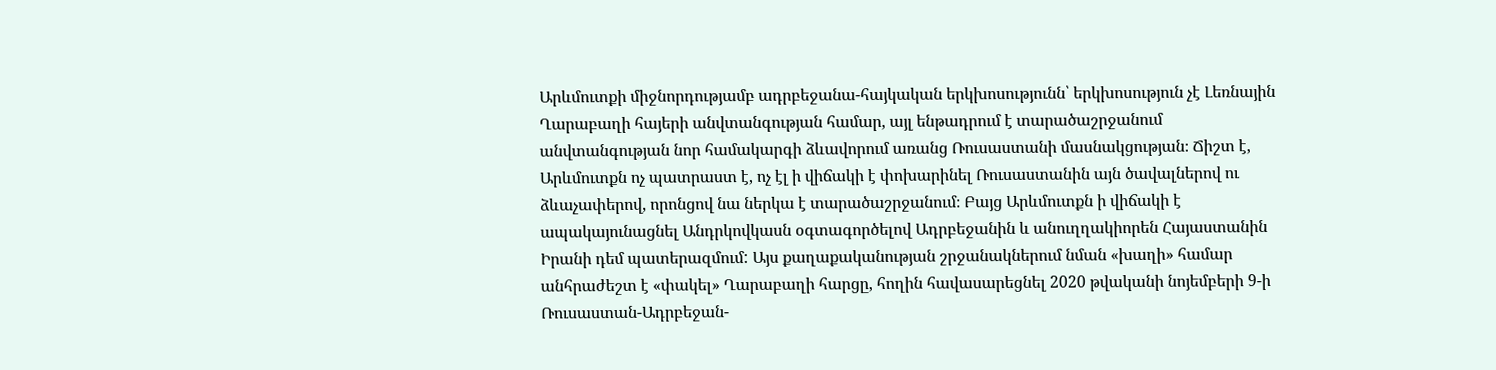Արևմուտքի միջնորդությամբ ադրբեջանա-հայկական երկխոսությունն՝ երկխոսություն չէ Լեռնային Ղարաբաղի հայերի անվտանգության համար, այլ ենթադրում է տարածաշրջանում անվտանգության նոր համակարգի ձևավորում առանց Ռուսաստանի մասնակցության։ Ճիշտ է, Արևմուտքն ոչ պատրաստ է, ոչ էլ ի վիճակի է փոխարինել Ռուսաստանին այն ծավալներով ու ձևաչափերով, որոնցով նա ներկա է տարածաշրջանում։ Բայց Արևմուտքն ի վիճակի է ապակայունացնել Անդրկովկասն օգտագործելով Ադրբեջանին և անուղղակիորեն Հայաստանին Իրանի դեմ պատերազմում: Այս քաղաքականության շրջանակներում նման «խաղի» համար անհրաժեշտ է «փակել» Ղարաբաղի հարցը, հողին հավասարեցնել 2020 թվականի նոյեմբերի 9-ի Ռուսաստան-Ադրբեջան-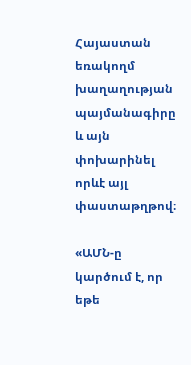Հայաստան եռակողմ խաղաղության պայմանագիրը և այն փոխարինել որևէ այլ փաստաթղթով։

«ԱՄՆ-ը կարծում է, որ եթե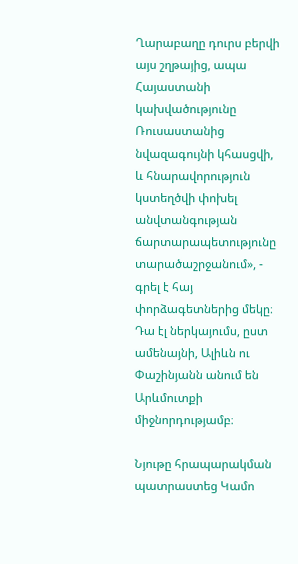Ղարաբաղը դուրս բերվի այս շղթայից, ապա Հայաստանի կախվածությունը Ռուսաստանից նվազագույնի կհասցվի, և հնարավորություն կստեղծվի փոխել անվտանգության ճարտարապետությունը տարածաշրջանում», - գրել է հայ փորձագետներից մեկը։ Դա էլ ներկայումս, ըստ ամենայնի, Ալիևն ու Փաշինյանն անում են Արևմուտքի միջնորդությամբ։

Նյութը հրապարակման պատրաստեց Կամո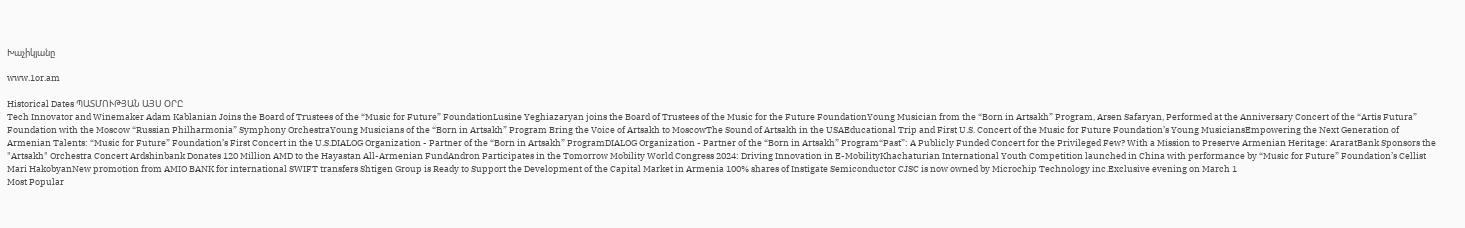Խաչիկյանը

www.1or.am

Historical Dates ՊԱՏՄՈՒԹՅԱՆ ԱՅՍ ՕՐԸ
Tech Innovator and Winemaker Adam Kablanian Joins the Board of Trustees of the “Music for Future” FoundationLusine Yeghiazaryan joins the Board of Trustees of the Music for the Future FoundationYoung Musician from the “Born in Artsakh” Program, Arsen Safaryan, Performed at the Anniversary Concert of the “Artis Futura” Foundation with the Moscow “Russian Philharmonia” Symphony OrchestraYoung Musicians of the “Born in Artsakh” Program Bring the Voice of Artsakh to MoscowThe Sound of Artsakh in the USAEducational Trip and First U.S. Concert of the Music for Future Foundation’s Young MusiciansEmpowering the Next Generation of Armenian Talents: “Music for Future” Foundation’s First Concert in the U.S.DIALOG Organization - Partner of the “Born in Artsakh” ProgramDIALOG Organization - Partner of the “Born in Artsakh” Program“Past”: A Publicly Funded Concert for the Privileged Few? With a Mission to Preserve Armenian Heritage: AraratBank Sponsors the "Artsakh" Orchestra Concert Ardshinbank Donates 120 Million AMD to the Hayastan All-Armenian FundAndron Participates in the Tomorrow Mobility World Congress 2024: Driving Innovation in E-MobilityKhachaturian International Youth Competition launched in China with performance by “Music for Future” Foundation’s Cellist Mari HakobyanNew promotion from AMIO BANK for international SWIFT transfers Shtigen Group is Ready to Support the Development of the Capital Market in Armenia 100% shares of Instigate Semiconductor CJSC is now owned by Microchip Technology inc.Exclusive evening on March 1
Most Popular